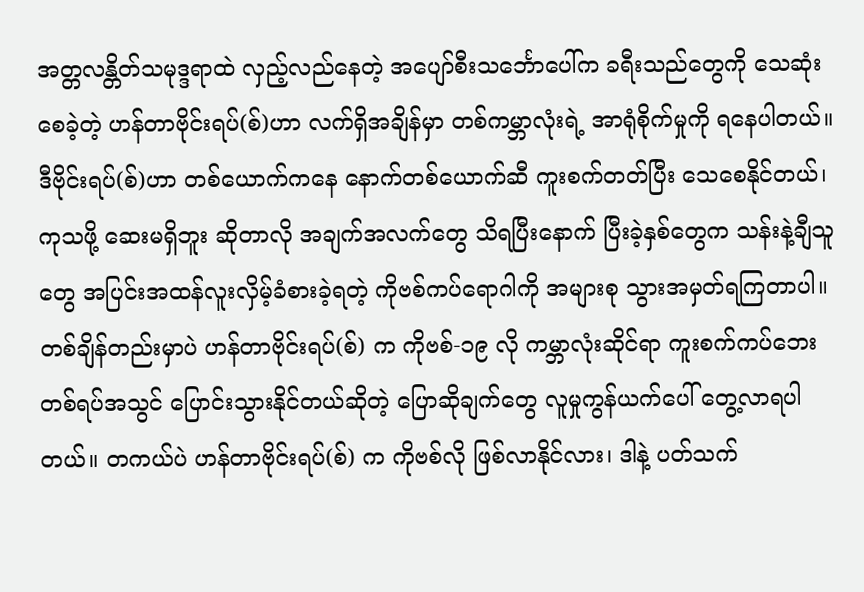အတ္တလန္တိတ်သမုဒ္ဒရာထဲ လှည့်လည်နေတဲ့ အပျော်စီးသင်္ဘောပေါ်က ခရီးသည်တွေကို သေဆုံးစေခဲ့တဲ့ ဟန်တာဗိုင်းရပ်(စ်)ဟာ လက်ရှိအချိန်မှာ တစ်ကမ္ဘာလုံးရဲ့ အာရုံစိုက်မှုကို ရနေပါတယ်။ ဒီဗိုင်းရပ်(စ်)ဟာ တစ်ယောက်ကနေ နောက်တစ်ယောက်ဆီ ကူးစက်တတ်ပြီး သေစေနိုင်တယ်၊ ကုသဖို့ ဆေးမရှိဘူး ဆိုတာလို အချက်အလက်တွေ သိရပြီးနောက် ပြီးခဲ့နှစ်တွေက သန်းနဲ့ချီသူတွေ အပြင်းအထန်လူးလှိမ့်ခံစားခဲ့ရတဲ့ ကိုဗစ်ကပ်ရောဂါကို အများစု သွားအမှတ်ရကြတာပါ။ တစ်ချိန်တည်းမှာပဲ ဟန်တာဗိုင်းရပ်(စ်) က ကိုဗစ်-၁၉ လို ကမ္ဘာလုံးဆိုင်ရာ ကူးစက်ကပ်ဘေးတစ်ရပ်အသွင် ပြောင်းသွားနိုင်တယ်ဆိုတဲ့ ပြောဆိုချက်တွေ လူမှုကွန်ယက်ပေါ် တွေ့လာရပါတယ်။ တကယ်ပဲ ဟန်တာဗိုင်းရပ်(စ်) က ကိုဗစ်လို ဖြစ်လာနိုင်လား၊ ဒါနဲ့ ပတ်သက်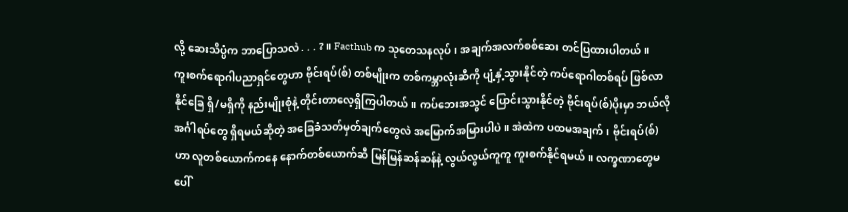လို့ ဆေးသိပ္ပံက ဘာပြောသလဲ . . . ?။ Facthub က သုတေသနလုပ်၊ အချက်အလက်စစ်ဆေး တင်ပြထားပါတယ်။
ကူးစက်ရောဂါပညာရှင်တွေဟာ ဗိုင်းရပ်(စ်) တစ်မျိုးက တစ်ကမ္ဘာလုံးဆီကို ပျံ့နှံ့သွားနိုင်တဲ့ ကပ်ရောဂါတစ်ရပ် ဖြစ်လာနိုင်ခြေ ရှိ/မရှိကို နည်းမျိုးစုံနဲ့ တိုင်းတာလေ့ရှိကြပါတယ်။ ကပ်ဘေးအသွင် ပြောင်းသွားနိုင်တဲ့ ဗိုင်းရပ်(စ်)ပိုးမှာ ဘယ်လိုအင်္ဂါရပ်တွေ ရှိရမယ်ဆိုတဲ့ အခြေခံသတ်မှတ်ချက်တွေလဲ အမြောက်အမြားပါပဲ။ အဲထဲက ပထမအချက်၊ ဗိုင်းရပ်(စ်) ဟာ လူတစ်ယောက်ကနေ နောက်တစ်ယောက်ဆီ မြန်မြန်ဆန်ဆန်နဲ့ လွယ်လွယ်ကူကူ ကူးစက်နိုင်ရမယ်။ လက္ခဏာတွေမပေါ်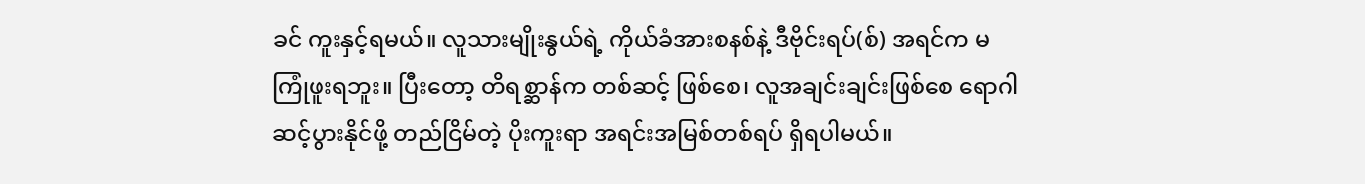ခင် ကူးနှင့်ရမယ်။ လူသားမျိုးနွယ်ရဲ့ ကိုယ်ခံအားစနစ်နဲ့ ဒီဗိုင်းရပ်(စ်) အရင်က မကြုံဖူးရဘူး။ ပြီးတော့ တိရစ္ဆာန်က တစ်ဆင့် ဖြစ်စေ၊ လူအချင်းချင်းဖြစ်စေ ရောဂါဆင့်ပွားနိုင်ဖို့ တည်ငြိမ်တဲ့ ပိုးကူးရာ အရင်းအမြစ်တစ်ရပ် ရှိရပါမယ်။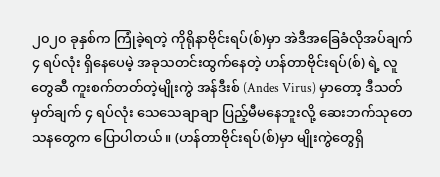၂၀၂၀ ခုနှစ်က ကြုံခဲ့ရတဲ့ ကိုရိုနာဗိုင်းရပ်(စ်)မှာ အဲဒီအခြေခံလိုအပ်ချက် ၄ ရပ်လုံး ရှိနေပေမဲ့ အခုသတင်းထွက်နေတဲ့ ဟန်တာဗိုင်းရပ်(စ်) ရဲ့ လူတွေဆီ ကူးစက်တတ်တဲ့မျိုးကွဲ အန်ဒီးစ် (Andes Virus) မှာတော့ ဒီသတ်မှတ်ချက် ၄ ရပ်လုံး သေသေချာချာ ပြည့်မီမနေဘူးလို့ ဆေးဘက်သုတေသနတွေက ပြောပါတယ်။ (ဟန်တာဗိုင်းရပ်(စ်)မှာ မျိုးကွဲတွေရှိ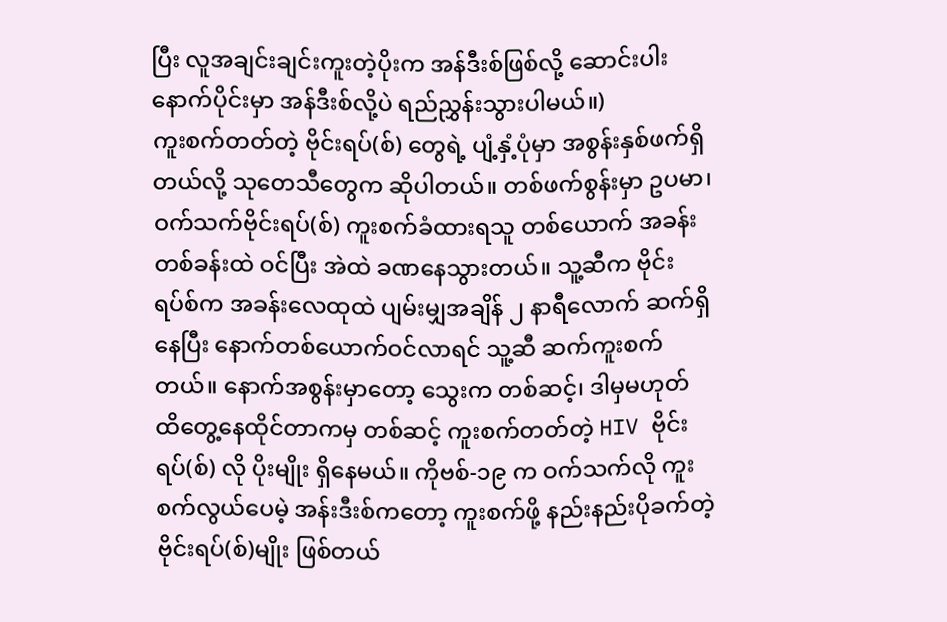ပြီး လူအချင်းချင်းကူးတဲ့ပိုးက အန်ဒီးစ်ဖြစ်လို့ ဆောင်းပါးနောက်ပိုင်းမှာ အန်ဒီးစ်လို့ပဲ ရည်ညွှန်းသွားပါမယ်။)
ကူးစက်တတ်တဲ့ ဗိုင်းရပ်(စ်) တွေရဲ့ ပျံ့နှံ့ပုံမှာ အစွန်းနှစ်ဖက်ရှိတယ်လို့ သုတေသီတွေက ဆိုပါတယ်။ တစ်ဖက်စွန်းမှာ ဥပမာ၊ ဝက်သက်ဗိုင်းရပ်(စ်) ကူးစက်ခံထားရသူ တစ်ယောက် အခန်းတစ်ခန်းထဲ ဝင်ပြီး အဲထဲ ခဏနေသွားတယ်။ သူ့ဆီက ဗိုင်းရပ်စ်က အခန်းလေထုထဲ ပျမ်းမျှအချိန် ၂ နာရီလောက် ဆက်ရှိနေပြီး နောက်တစ်ယောက်ဝင်လာရင် သူ့ဆီ ဆက်ကူးစက်တယ်။ နောက်အစွန်းမှာတော့ သွေးက တစ်ဆင့်၊ ဒါမှမဟုတ် ထိတွေ့နေထိုင်တာကမှ တစ်ဆင့် ကူးစက်တတ်တဲ့ HIV ဗိုင်းရပ်(စ်) လို ပိုးမျိုး ရှိနေမယ်။ ကိုဗစ်-၁၉ က ဝက်သက်လို ကူးစက်လွယ်ပေမဲ့ အန်းဒီးစ်ကတော့ ကူးစက်ဖို့ နည်းနည်းပိုခက်တဲ့ ဗိုင်းရပ်(စ်)မျိုး ဖြစ်တယ်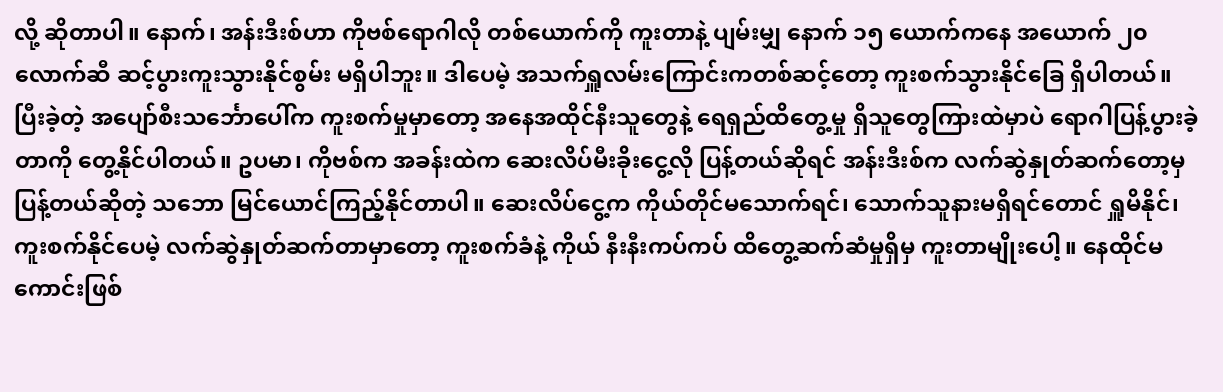လို့ ဆိုတာပါ။ နောက်၊ အန်းဒီးစ်ဟာ ကိုဗစ်ရောဂါလို တစ်ယောက်ကို ကူးတာနဲ့ ပျမ်းမျှ နောက် ၁၅ ယောက်ကနေ အယောက် ၂၀ လောက်ဆီ ဆင့်ပွားကူးသွားနိုင်စွမ်း မရှိပါဘူး။ ဒါပေမဲ့ အသက်ရှူလမ်းကြောင်းကတစ်ဆင့်တော့ ကူးစက်သွားနိုင်ခြေ ရှိပါတယ်။ ပြီးခဲ့တဲ့ အပျော်စီးသင်္ဘောပေါ်က ကူးစက်မှုမှာတော့ အနေအထိုင်နီးသူတွေနဲ့ ရေရှည်ထိတွေ့မှု ရှိသူတွေကြားထဲမှာပဲ ရောဂါပြန့်ပွားခဲ့တာကို တွေ့နိုင်ပါတယ်။ ဥပမာ၊ ကိုဗစ်က အခန်းထဲက ဆေးလိပ်မီးခိုးငွေ့လို ပြန့်တယ်ဆိုရင် အန်းဒီးစ်က လက်ဆွဲနှုတ်ဆက်တော့မှ ပြန့်တယ်ဆိုတဲ့ သဘော မြင်ယောင်ကြည့်နိုင်တာပါ။ ဆေးလိပ်ငွေ့က ကိုယ်တိုင်မသောက်ရင်၊ သောက်သူနားမရှိရင်တောင် ရှူမိနိုင်၊ ကူးစက်နိုင်ပေမဲ့ လက်ဆွဲနှုတ်ဆက်တာမှာတော့ ကူးစက်ခံနဲ့ ကိုယ် နီးနီးကပ်ကပ် ထိတွေ့ဆက်ဆံမှုရှိမှ ကူးတာမျိုးပေါ့။ နေထိုင်မကောင်းဖြစ်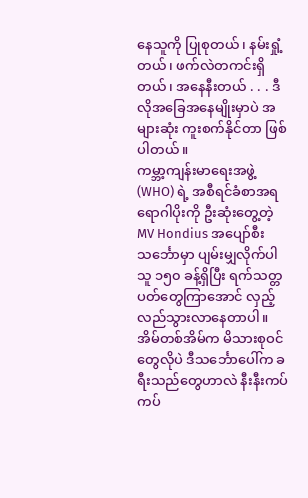နေသူကို ပြုစုတယ်၊ နမ်းရှုံ့တယ်၊ ဖက်လဲတကင်းရှိတယ်၊ အနေနီးတယ် . . . ဒီလိုအခြေအနေမျိုးမှာပဲ အများဆုံး ကူးစက်နိုင်တာ ဖြစ်ပါတယ်။
ကမ္ဘာ့ကျန်းမာရေးအဖွဲ့ (WHO) ရဲ့ အစီရင်ခံစာအရ ရောဂါပိုးကို ဦးဆုံးတွေ့တဲ့ MV Hondius အပျော်စီးသင်္ဘောမှာ ပျမ်းမျှလိုက်ပါသူ ၁၅၀ ခန့်ရှိပြီး ရက်သတ္တပတ်တွေကြာအောင် လှည့်လည်သွားလာနေတာပါ။ အိမ်တစ်အိမ်က မိသားစုဝင်တွေလိုပဲ ဒီသင်္ဘောပေါ်က ခရီးသည်တွေဟာလဲ နီးနီးကပ်ကပ်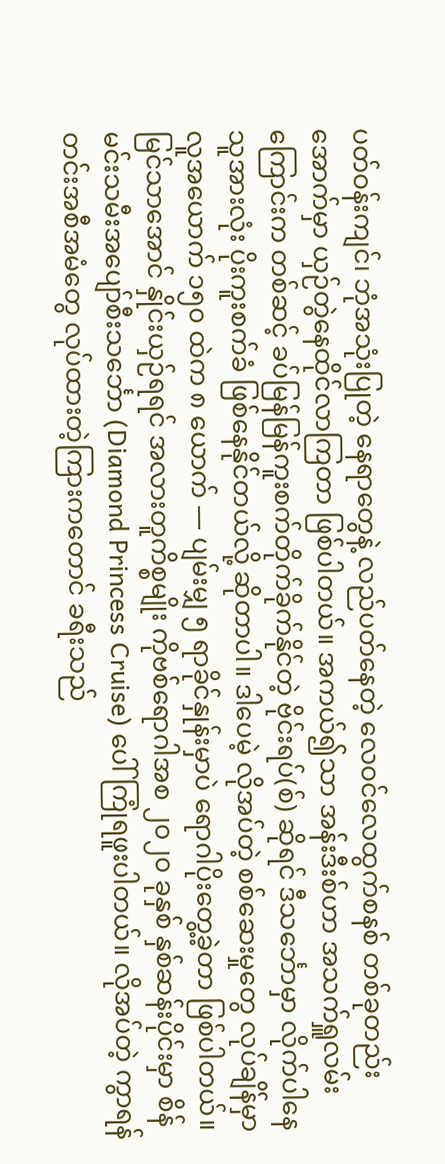ပတ်ဝန်းကျင်၊ ဘုံအသုံးပြုတဲ့ နေရာတွေနဲ့ လည်ပတ်နေတဲ့ လေဝင်လေထွက်စနစ် တစ်ခုတည်းအောက်မှာ ယှဉ်တွဲနေထိုင်လာကြတာ ဖြစ်ပါတယ်။ အကယ်၍သာ အန်းဒီးစ်ဟာ အသက်ရှူလမ်းကြောင်းက တစ်ဆင့် ခပ်မြန်မြန်ကူးစက်တိုက်ခိုက်နိုင်တဲ့ ဗိုင်းရပ်(စ်) ဆိုရင် ဒီသင်္ဘောမှာ လိုက်ပါနေသူအားလုံး ပိုးကူးစက်ခံ ဖြစ်နေနိုင်တယ်လို့ ဆိုတာပါ။ ဒါပေမဲ့ လိုအပ်တဲ့ စစ်ဆေးမှုတွေ လုပ်ချိန်မှာ လူအယောက် ၁၅၀ ထဲက ၈ ယောက် — ပျမ်းမျှ ၅ ရာခိုင်နှုန်းမှာပဲ ရောဂါပိုးတွေ့ခဲ့တာ ဖြစ်ပါတယ်။ မြင်သာအောင် နှိုင်းယှဉ်ရရင် အလားတူကိစ္စမျိုး ကိုဗစ်ရောဂါအစ ၂၀၂၀ ခုနှစ် နှစ်ဆန်းပိုင်းမှာ စိန်မင်းသမီးအပျော်စီးသင်္ဘော (Diamond Princess Cruise) ပေါ် ကြုံရဖူးပါတယ်။ လိုအပ်တဲ့ ကွာရန်တင်းအစီအမံတွေ လုပ်ထားတဲ့ကြားကတောင် ခရီးသည်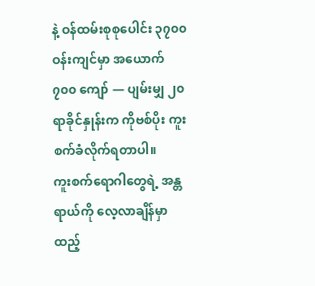နဲ့ ဝန်ထမ်းစုစုပေါင်း ၃၇၀၀ ဝန်းကျင်မှာ အယောက် ၇၀၀ ကျော် — ပျမ်းမျှ ၂၀ ရာခိုင်နှုန်းက ကိုဗစ်ပိုး ကူးစက်ခံလိုက်ရတာပါ။
ကူးစက်ရောဂါတွေရဲ့ အန္တရာယ်ကို လေ့လာချိန်မှာ ထည့်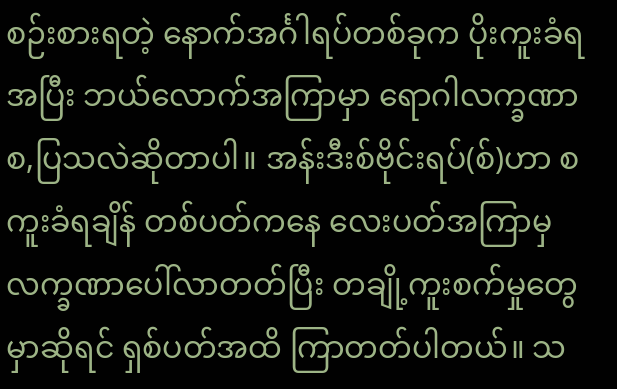စဉ်းစားရတဲ့ နောက်အင်္ဂါရပ်တစ်ခုက ပိုးကူးခံရအပြီး ဘယ်လောက်အကြာမှာ ရောဂါလက္ခဏာ စ,ပြသလဲဆိုတာပါ။ အန်းဒီးစ်ဗိုင်းရပ်(စ်)ဟာ စကူးခံရချိန် တစ်ပတ်ကနေ လေးပတ်အကြာမှ လက္ခဏာပေါ်လာတတ်ပြီး တချို့ကူးစက်မှုတွေမှာဆိုရင် ရှစ်ပတ်အထိ ကြာတတ်ပါတယ်။ သ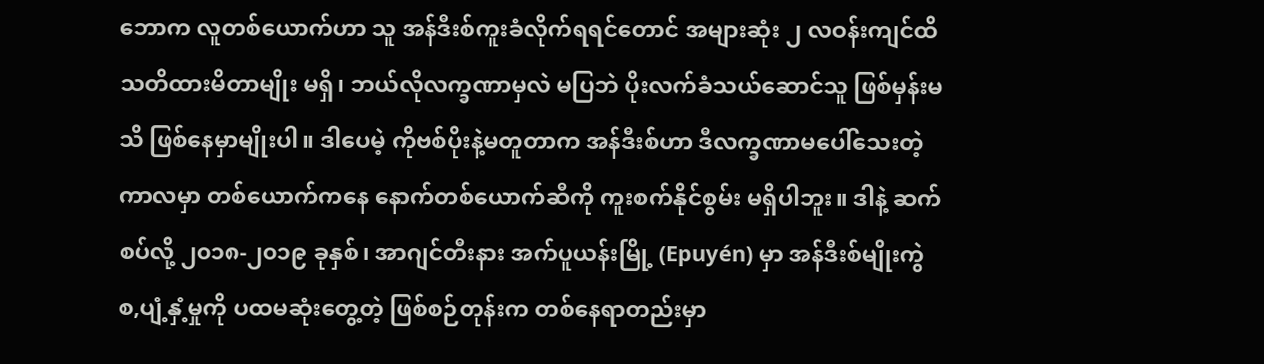ဘောက လူတစ်ယောက်ဟာ သူ အန်ဒီးစ်ကူးခံလိုက်ရရင်တောင် အများဆုံး ၂ လဝန်းကျင်ထိ သတိထားမိတာမျိုး မရှိ၊ ဘယ်လိုလက္ခဏာမှလဲ မပြဘဲ ပိုးလက်ခံသယ်ဆောင်သူ ဖြစ်မှန်းမသိ ဖြစ်နေမှာမျိုးပါ။ ဒါပေမဲ့ ကိုဗစ်ပိုးနဲ့မတူတာက အန်ဒီးစ်ဟာ ဒီလက္ခဏာမပေါ်သေးတဲ့ ကာလမှာ တစ်ယောက်ကနေ နောက်တစ်ယောက်ဆီကို ကူးစက်နိုင်စွမ်း မရှိပါဘူး။ ဒါနဲ့ ဆက်စပ်လို့ ၂၀၁၈-၂၀၁၉ ခုနှစ်၊ အာဂျင်တီးနား အက်ပူယန်းမြို့ (Epuyén) မှာ အန်ဒီးစ်မျိုးကွဲ စ,ပျံ့နှံ့မှုကို ပထမဆုံးတွေ့တဲ့ ဖြစ်စဉ်တုန်းက တစ်နေရာတည်းမှာ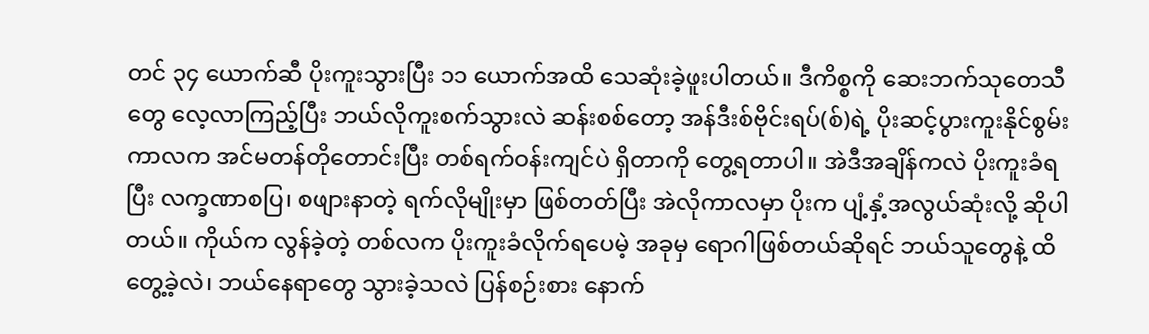တင် ၃၄ ယောက်ဆီ ပိုးကူးသွားပြီး ၁၁ ယောက်အထိ သေဆုံးခဲ့ဖူးပါတယ်။ ဒီကိစ္စကို ဆေးဘက်သုတေသီတွေ လေ့လာကြည့်ပြီး ဘယ်လိုကူးစက်သွားလဲ ဆန်းစစ်တော့ အန်ဒီးစ်ဗိုင်းရပ်(စ်)ရဲ့ ပိုးဆင့်ပွားကူးနိုင်စွမ်းကာလက အင်မတန်တိုတောင်းပြီး တစ်ရက်ဝန်းကျင်ပဲ ရှိတာကို တွေ့ရတာပါ။ အဲဒီအချိန်ကလဲ ပိုးကူးခံရပြီး လက္ခဏာစပြ၊ စဖျားနာတဲ့ ရက်လိုမျိုးမှာ ဖြစ်တတ်ပြီး အဲလိုကာလမှာ ပိုးက ပျံ့နှံ့အလွယ်ဆုံးလို့ ဆိုပါတယ်။ ကိုယ်က လွန်ခဲ့တဲ့ တစ်လက ပိုးကူးခံလိုက်ရပေမဲ့ အခုမှ ရောဂါဖြစ်တယ်ဆိုရင် ဘယ်သူတွေနဲ့ ထိတွေ့ခဲ့လဲ၊ ဘယ်နေရာတွေ သွားခဲ့သလဲ ပြန်စဉ်းစား နောက်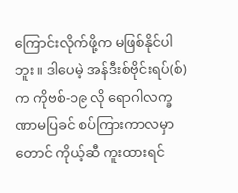ကြောင်းလိုက်ဖို့က မဖြစ်နိုင်ပါဘူး။ ဒါပေမဲ့ အန်ဒီးစ်ဗိုင်းရပ်(စ်) က ကိုဗစ်-၁၉ လို ရောဂါလက္ခဏာမပြခင် စပ်ကြားကာလမှာတောင် ကိုယ့်ဆီ ကူးထားရင်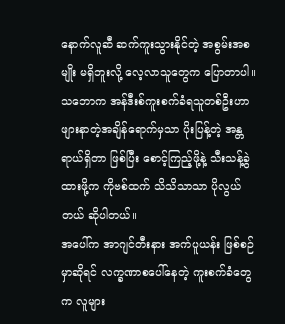နောက်လူဆီ ဆက်ကူးသွားနိုင်တဲ့ အစွမ်းအစမျိုး မရှိဘူးလို့ လေ့လာသူတွေက ပြောတာပါ။ သဘောက အန်ဒီးစ်ကူးစက်ခံရသူတစ်ဦးဟာ ဖျားနာတဲ့အချိန်ရောက်မှသာ ပိုးပြန့်တဲ့ အန္တရာယ်ရှိတာ ဖြစ်ပြီး စောင့်ကြည့်ဖို့နဲ့ သီးသန့်ခွဲထားဖို့က ကိုဗစ်ထက် သိသိသာသာ ပိုလွယ်တယ် ဆိုပါတယ်။
အပေါ်က အာဂျင်တီးနား အက်ပူယန်း ဖြစ်စဉ်မှာဆိုရင် လက္ခဏာစပေါ်နေတဲ့ ကူးစက်ခံတွေက လူများ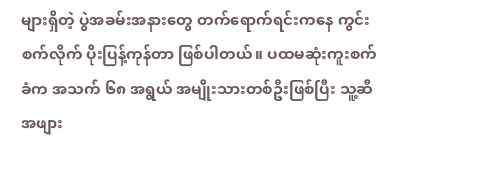များရှိတဲ့ ပွဲအခမ်းအနားတွေ တက်ရောက်ရင်းကနေ ကွင်းစက်လိုက် ပိုးပြန့်ကုန်တာ ဖြစ်ပါတယ်။ ပထမဆုံးကူးစက်ခံက အသက် ၆၈ အရွယ် အမျိုးသားတစ်ဦးဖြစ်ပြီး သူ့ဆီ အဖျား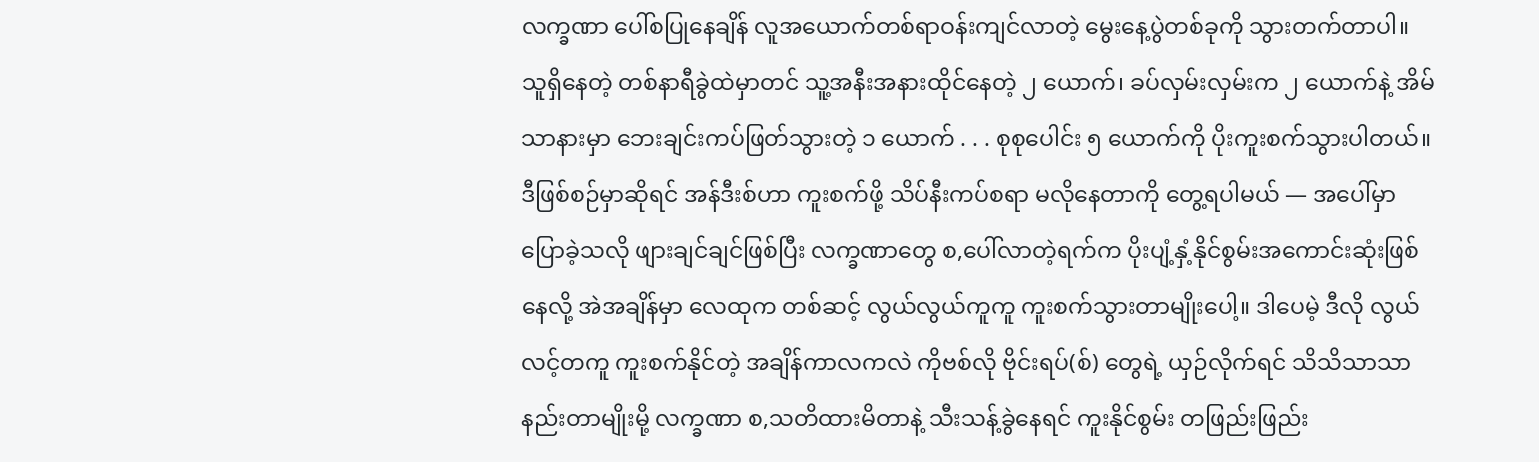လက္ခဏာ ပေါ်စပြုနေချိန် လူအယောက်တစ်ရာဝန်းကျင်လာတဲ့ မွေးနေ့ပွဲတစ်ခုကို သွားတက်တာပါ။ သူရှိနေတဲ့ တစ်နာရီခွဲထဲမှာတင် သူ့အနီးအနားထိုင်နေတဲ့ ၂ ယောက်၊ ခပ်လှမ်းလှမ်းက ၂ ယောက်နဲ့ အိမ်သာနားမှာ ဘေးချင်းကပ်ဖြတ်သွားတဲ့ ၁ ယောက် . . . စုစုပေါင်း ၅ ယောက်ကို ပိုးကူးစက်သွားပါတယ်။ ဒီဖြစ်စဉ်မှာဆိုရင် အန်ဒီးစ်ဟာ ကူးစက်ဖို့ သိပ်နီးကပ်စရာ မလိုနေတာကို တွေ့ရပါမယ် — အပေါ်မှာပြောခဲ့သလို ဖျားချင်ချင်ဖြစ်ပြီး လက္ခဏာတွေ စ,ပေါ်လာတဲ့ရက်က ပိုးပျံ့နှံ့နိုင်စွမ်းအကောင်းဆုံးဖြစ်နေလို့ အဲအချိန်မှာ လေထုက တစ်ဆင့် လွယ်လွယ်ကူကူ ကူးစက်သွားတာမျိုးပေါ့။ ဒါပေမဲ့ ဒီလို လွယ်လင့်တကူ ကူးစက်နိုင်တဲ့ အချိန်ကာလကလဲ ကိုဗစ်လို ဗိုင်းရပ်(စ်) တွေရဲ့ ယှဉ်လိုက်ရင် သိသိသာသာ နည်းတာမျိုးမို့ လက္ခဏာ စ,သတိထားမိတာနဲ့ သီးသန့်ခွဲနေရင် ကူးနိုင်စွမ်း တဖြည်းဖြည်း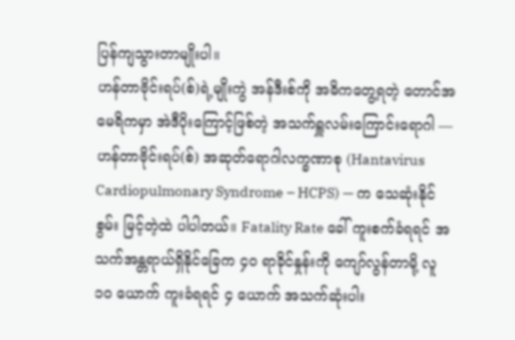ပြန်ကျသွားတာမျိုးပါ။
ဟန်တာဗိုင်းရပ်(စ်)ရဲ့မျိုးကွဲ အန်ဒီးစ်ကို အဓိကတွေ့ရတဲ့ တောင်အမေရိကမှာ အဲဒီပိုးကြောင့်ဖြစ်တဲ့ အသက်ရှူလမ်းကြောင်းရောဂါ — ဟန်တာဗိုင်းရပ်(စ်) အဆုတ်ရောဂါလက္ခဏာစု (Hantavirus Cardiopulmonary Syndrome – HCPS) — က သေဆုံးနိုင်စွမ်း မြင့်တဲ့ထဲ ပါပါတယ်။ Fatality Rate ခေါ် ကူးစက်ခံရရင် အသက်အန္တရာယ်ရှိနိုင်ခြေက ၄၀ ရာခိုင်နှုန်းကို ကျော်လွန်တာမို့ လူ ၁၀ ယောက် ကူးခံရရင် ၄ ယောက် အသက်ဆုံးပါး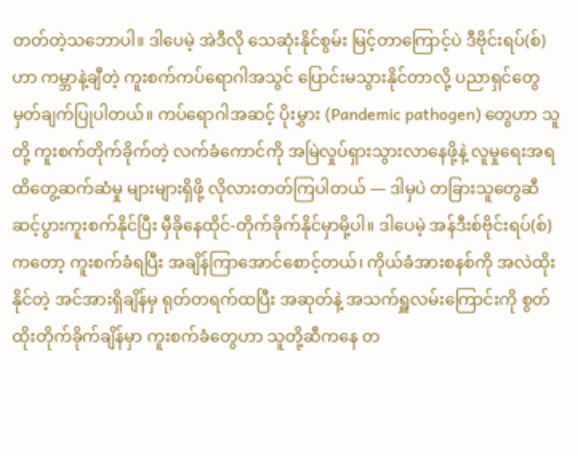တတ်တဲ့သဘောပါ။ ဒါပေမဲ့ အဲဒီလို သေဆုံးနိုင်စွမ်း မြင့်တာကြောင့်ပဲ ဒီဗိုင်းရပ်(စ်)ဟာ ကမ္ဘာနဲ့ချီတဲ့ ကူးစက်ကပ်ရောဂါအသွင် ပြောင်းမသွားနိုင်တာလို့ ပညာရှင်တွေ မှတ်ချက်ပြုပါတယ်။ ကပ်ရောဂါအဆင့် ပိုးမွှား (Pandemic pathogen) တွေဟာ သူတို့ ကူးစက်တိုက်ခိုက်တဲ့ လက်ခံကောင်ကို အမြဲလှုပ်ရှားသွားလာနေဖို့နဲ့ လူမှုရေးအရ ထိတွေ့ဆက်ဆံမှု များများရှိဖို့ လိုလားတတ်ကြပါတယ် — ဒါမှပဲ တခြားသူတွေဆီ ဆင့်ပွားကူးစက်နိုင်ပြီး မှီခိုနေထိုင်-တိုက်ခိုက်နိုင်မှာမို့ပါ။ ဒါပေမဲ့ အန်ဒီးစ်ဗိုင်းရပ်(စ်) ကတော့ ကူးစက်ခံရပြီး အချိန်ကြာအောင်စောင့်တယ်၊ ကိုယ်ခံအားစနစ်ကို အလဲထိုးနိုင်တဲ့ အင်အားရှိချိန်မှ ရုတ်တရက်ထပြီး အဆုတ်နဲ့ အသက်ရှူလမ်းကြောင်းကို စွတ်ထိုးတိုက်ခိုက်ချိန်မှာ ကူးစက်ခံတွေဟာ သူတို့ဆီကနေ တ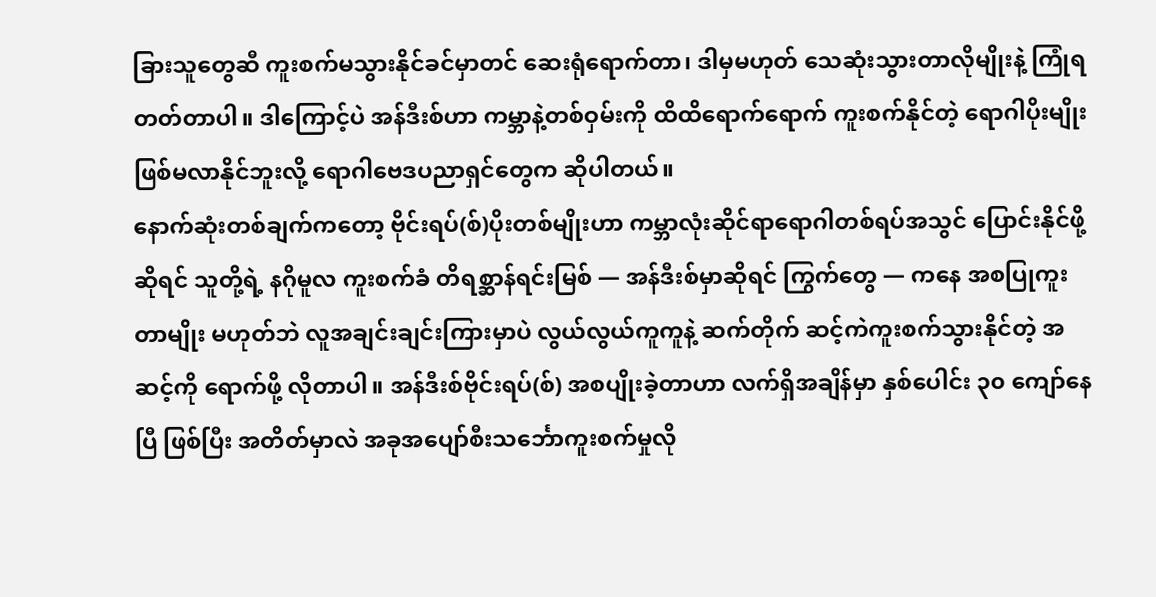ခြားသူတွေဆီ ကူးစက်မသွားနိုင်ခင်မှာတင် ဆေးရုံရောက်တာ၊ ဒါမှမဟုတ် သေဆုံးသွားတာလိုမျိုးနဲ့ ကြုံရတတ်တာပါ။ ဒါကြောင့်ပဲ အန်ဒီးစ်ဟာ ကမ္ဘာနဲ့တစ်ဝှမ်းကို ထိထိရောက်ရောက် ကူးစက်နိုင်တဲ့ ရောဂါပိုးမျိုး ဖြစ်မလာနိုင်ဘူးလို့ ရောဂါဗေဒပညာရှင်တွေက ဆိုပါတယ်။
နောက်ဆုံးတစ်ချက်ကတော့ ဗိုင်းရပ်(စ်)ပိုးတစ်မျိုးဟာ ကမ္ဘာလုံးဆိုင်ရာရောဂါတစ်ရပ်အသွင် ပြောင်းနိုင်ဖို့ဆိုရင် သူတို့ရဲ့ နဂိုမူလ ကူးစက်ခံ တိရစ္ဆာန်ရင်းမြစ် — အန်ဒီးစ်မှာဆိုရင် ကြွက်တွေ — ကနေ အစပြုကူးတာမျိုး မဟုတ်ဘဲ လူအချင်းချင်းကြားမှာပဲ လွယ်လွယ်ကူကူနဲ့ ဆက်တိုက် ဆင့်ကဲကူးစက်သွားနိုင်တဲ့ အဆင့်ကို ရောက်ဖို့ လိုတာပါ။ အန်ဒီးစ်ဗိုင်းရပ်(စ်) အစပျိုးခဲ့တာဟာ လက်ရှိအချိန်မှာ နှစ်ပေါင်း ၃၀ ကျော်နေပြီ ဖြစ်ပြီး အတိတ်မှာလဲ အခုအပျော်စီးသင်္ဘောကူးစက်မှုလို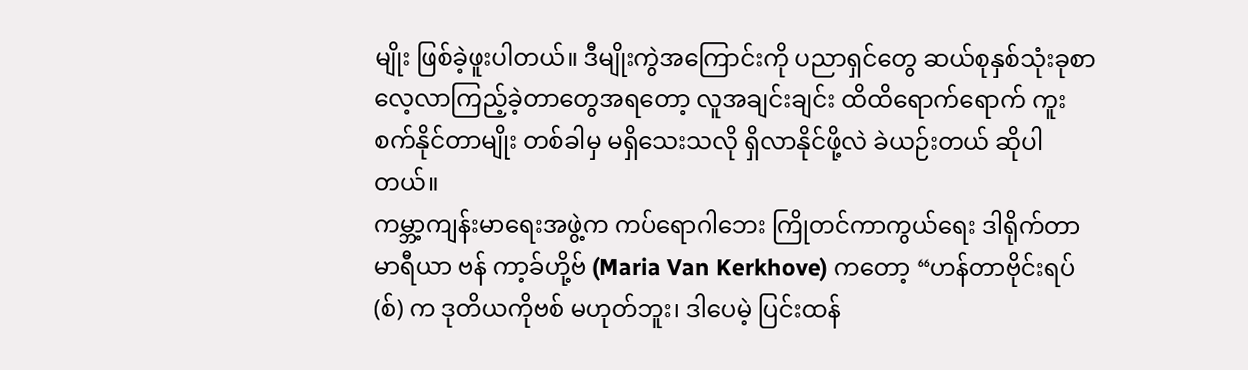မျိုး ဖြစ်ခဲ့ဖူးပါတယ်။ ဒီမျိုးကွဲအကြောင်းကို ပညာရှင်တွေ ဆယ်စုနှစ်သုံးခုစာ လေ့လာကြည့်ခဲ့တာတွေအရတော့ လူအချင်းချင်း ထိထိရောက်ရောက် ကူးစက်နိုင်တာမျိုး တစ်ခါမှ မရှိသေးသလို ရှိလာနိုင်ဖို့လဲ ခဲယဉ်းတယ် ဆိုပါတယ်။
ကမ္ဘာ့ကျန်းမာရေးအဖွဲ့က ကပ်ရောဂါဘေး ကြိုတင်ကာကွယ်ရေး ဒါရိုက်တာ မာရီယာ ဗန် ကာ့ခ်ဟို့ဗ် (Maria Van Kerkhove) ကတော့ “ဟန်တာဗိုင်းရပ်(စ်) က ဒုတိယကိုဗစ် မဟုတ်ဘူး၊ ဒါပေမဲ့ ပြင်းထန်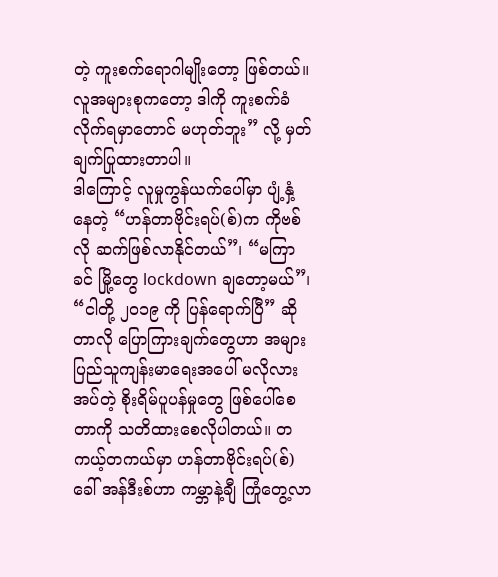တဲ့ ကူးစက်ရောဂါမျိုးတော့ ဖြစ်တယ်။ လူအများစုကတော့ ဒါကို ကူးစက်ခံလိုက်ရမှာတောင် မဟုတ်ဘူး” လို့ မှတ်ချက်ပြုထားတာပါ။
ဒါကြောင့် လူမှုကွန်ယက်ပေါ်မှာ ပျံ့နှံ့နေတဲ့ “ဟန်တာဗိုင်းရပ်(စ်)က ကိုဗစ်လို ဆက်ဖြစ်လာနိုင်တယ်”၊ “မကြာခင် မြို့တွေ lockdown ချတော့မယ်”၊ “ငါတို့ ၂၀၁၉ ကို ပြန်ရောက်ပြီ” ဆိုတာလို ပြောကြားချက်တွေဟာ အများပြည်သူကျန်းမာရေးအပေါ် မလိုလားအပ်တဲ့ စိုးရိမ်ပူပန်မှုတွေ ဖြစ်ပေါ်စေတာကို သတိထားစေလိုပါတယ်။ တကယ့်တကယ်မှာ ဟန်တာဗိုင်းရပ်(စ်) ခေါ် အန်ဒီးစ်ဟာ ကမ္ဘာနဲ့ချီ ကြုံတွေ့လာ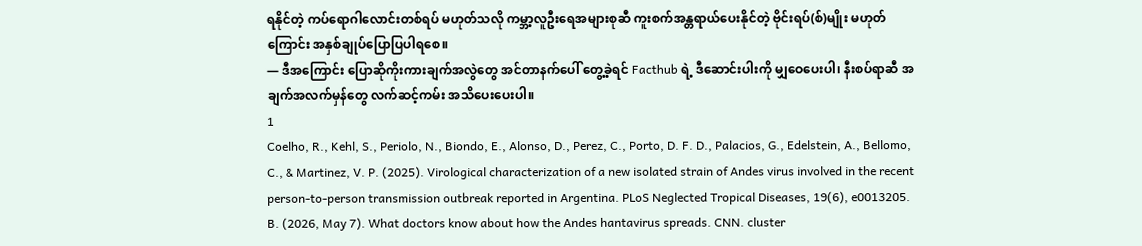ရနိုင်တဲ့ ကပ်ရောဂါလောင်းတစ်ရပ် မဟုတ်သလို ကမ္ဘာ့လူဦးရေအများစုဆီ ကူးစက်အန္တရာယ်ပေးနိုင်တဲ့ ဗိုင်းရပ်(စ်)မျိုး မဟုတ်ကြောင်း အနှစ်ချုပ်ပြောပြပါရစေ။
— ဒီအကြောင်း ပြောဆိုကိုးကားချက်အလွဲတွေ အင်တာနက်ပေါ် တွေ့ခဲ့ရင် Facthub ရဲ့ ဒီဆောင်းပါးကို မျှဝေပေးပါ၊ နီးစပ်ရာဆီ အချက်အလက်မှန်တွေ လက်ဆင့်ကမ်း အသိပေးပေးပါ။
1
Coelho, R., Kehl, S., Periolo, N., Biondo, E., Alonso, D., Perez, C., Porto, D. F. D., Palacios, G., Edelstein, A., Bellomo, C., & Martinez, V. P. (2025). Virological characterization of a new isolated strain of Andes virus involved in the recent person-to-person transmission outbreak reported in Argentina. PLoS Neglected Tropical Diseases, 19(6), e0013205. B. (2026, May 7). What doctors know about how the Andes hantavirus spreads. CNN. cluster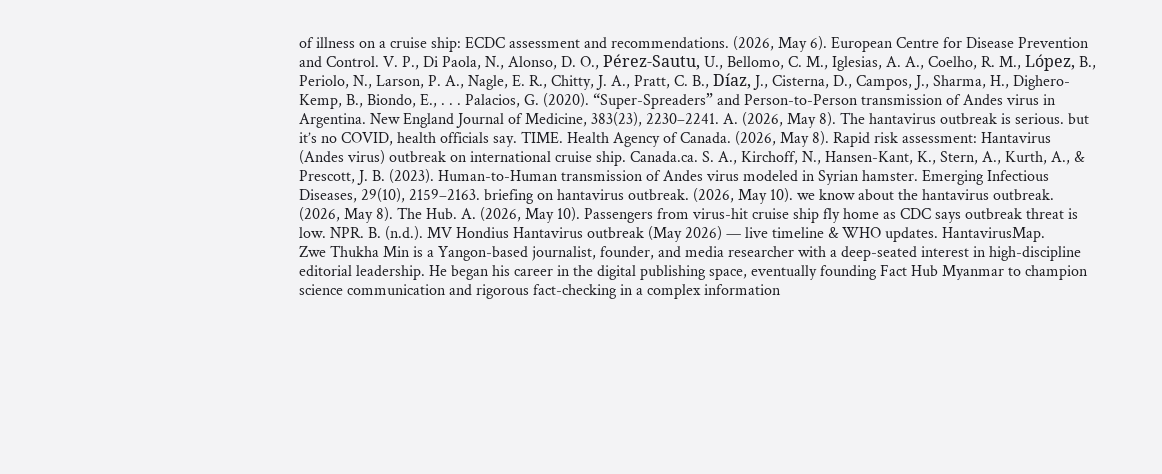of illness on a cruise ship: ECDC assessment and recommendations. (2026, May 6). European Centre for Disease Prevention and Control. V. P., Di Paola, N., Alonso, D. O., Pérez-Sautu, U., Bellomo, C. M., Iglesias, A. A., Coelho, R. M., López, B., Periolo, N., Larson, P. A., Nagle, E. R., Chitty, J. A., Pratt, C. B., Díaz, J., Cisterna, D., Campos, J., Sharma, H., Dighero-Kemp, B., Biondo, E., . . . Palacios, G. (2020). “Super-Spreaders” and Person-to-Person transmission of Andes virus in Argentina. New England Journal of Medicine, 383(23), 2230–2241. A. (2026, May 8). The hantavirus outbreak is serious. but it’s no COVID, health officials say. TIME. Health Agency of Canada. (2026, May 8). Rapid risk assessment: Hantavirus (Andes virus) outbreak on international cruise ship. Canada.ca. S. A., Kirchoff, N., Hansen-Kant, K., Stern, A., Kurth, A., & Prescott, J. B. (2023). Human-to-Human transmission of Andes virus modeled in Syrian hamster. Emerging Infectious Diseases, 29(10), 2159–2163. briefing on hantavirus outbreak. (2026, May 10). we know about the hantavirus outbreak. (2026, May 8). The Hub. A. (2026, May 10). Passengers from virus-hit cruise ship fly home as CDC says outbreak threat is low. NPR. B. (n.d.). MV Hondius Hantavirus outbreak (May 2026) — live timeline & WHO updates. HantavirusMap.
Zwe Thukha Min is a Yangon-based journalist, founder, and media researcher with a deep-seated interest in high-discipline editorial leadership. He began his career in the digital publishing space, eventually founding Fact Hub Myanmar to champion science communication and rigorous fact-checking in a complex information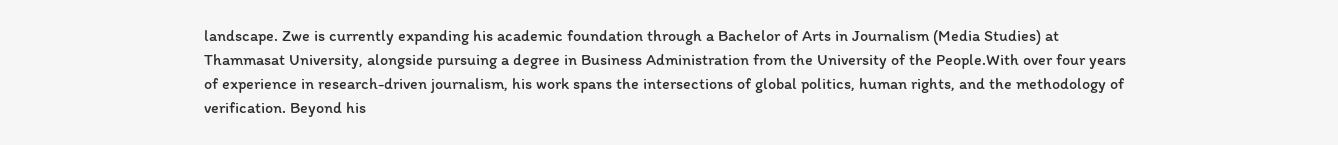landscape. Zwe is currently expanding his academic foundation through a Bachelor of Arts in Journalism (Media Studies) at Thammasat University, alongside pursuing a degree in Business Administration from the University of the People.With over four years of experience in research-driven journalism, his work spans the intersections of global politics, human rights, and the methodology of verification. Beyond his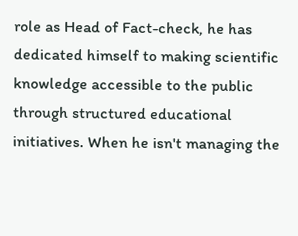role as Head of Fact-check, he has dedicated himself to making scientific knowledge accessible to the public through structured educational initiatives. When he isn't managing the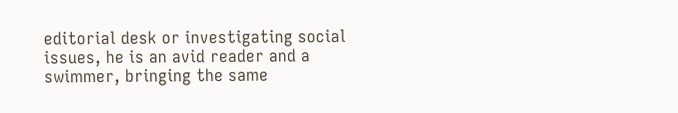editorial desk or investigating social issues, he is an avid reader and a swimmer, bringing the same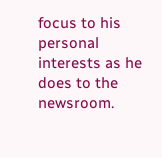focus to his personal interests as he does to the newsroom.